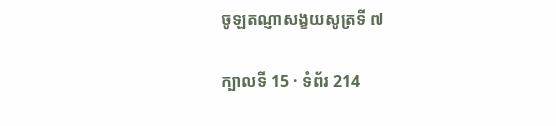ចូឡតណ្ញាសង្ខយសូត្រទី ៧

ក្បាលទី 15 · ទំព័រ 214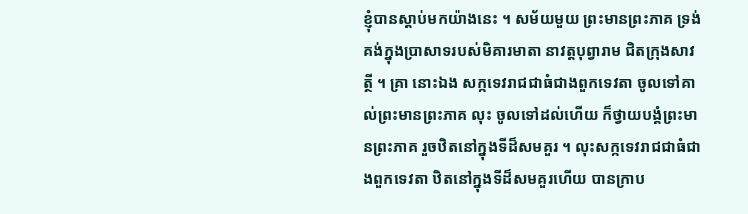ខ្ញុំបានស្តាប់មកយ៉ាងនេះ ។ សម័យមួយ ព្រះមានព្រះភាគ ទ្រង់គង់ក្នុងប្រាសាទរបស់មិគារមាតា នាវត្តបុព្វារាម ជិតក្រុងសាវត្ថី ។ គ្រា នោះឯង សក្កទេវរាជជាធំជាងពួកទេវតា ចូលទៅគាល់ព្រះមានព្រះភាគ លុះ ចូលទៅដល់ហើយ ក៏ថ្វាយបង្គំព្រះមានព្រះភាគ រួចឋិតនៅក្នុងទីដ៏សមគួរ ។ លុះសក្កទេវរាជជាធំជាងពួកទេវតា ឋិតនៅក្នុងទីដ៏សមគួរហើយ បានក្រាប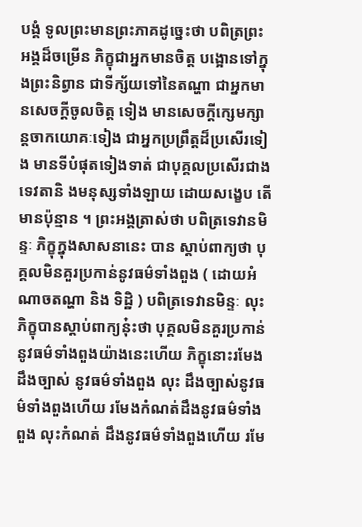បង្គំ ទូលព្រះមានព្រះភាគដូច្នេះថា បពិត្រព្រះអង្គដ៏ចម្រើន ភិក្ខុជាអ្នកមានចិត្ត បង្អោនទៅក្នុងព្រះនិព្វាន ជាទីក្ស័យទៅនៃតណ្ហា ជាអ្នកមានសេចក្តីចូលចិត្ត ទៀង មានសេចក្តីក្សេមក្សាន្តចាកយោគៈទៀង ជាអ្នកប្រព្រឹត្តដ៏ប្រសើរទៀង មានទីបំផុតទៀងទាត់ ជាបុគ្គលប្រសើរជាងទេវតានិ ងមនុស្សទាំងឡាយ ដោយសង្ខេប តើមានប៉ុន្មាន ។ ព្រះអង្គត្រាស់ថា បពិត្រទេវានមិន្ទៈ ភិក្ខុក្នុងសាសនានេះ បាន ស្តាប់ពាក្យថា បុគ្គលមិនគួរប្រកាន់នូវធម៌ទាំងពួង ( ដោយអំណាចតណ្ហា និង ទិដ្ឋិ ) បពិត្រទេវានមិន្ទៈ លុះភិក្ខុបានស្តាប់ពាក្យនុ៎ះថា បុគ្គលមិនគួរប្រកាន់ នូវធម៌ទាំងពួងយ៉ាងនេះហើយ ភិក្ខុនោះរមែងដឹងច្បាស់ នូវធម៌ទាំងពួង លុះ ដឹងច្បាស់នូវធម៌ទាំងពួងហើយ រមែងកំណត់ដឹងនូវធម៌ទាំងពួង លុះកំណត់ ដឹងនូវធម៌ទាំងពួងហើយ រមែ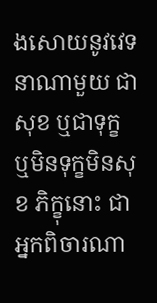ងសោយនូវវេទនាណាមួយ ជាសុខ ឬជាទុក្ខ ឬមិនទុក្ខមិនសុខ ភិក្ខុនោះ ជាអ្នកពិចារណា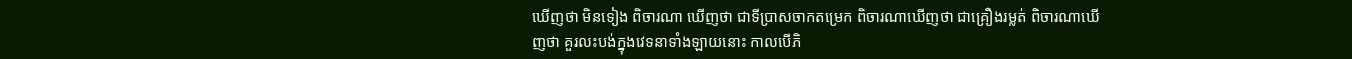ឃើញថា មិនទៀង ពិចារណា ឃើញថា ជាទីប្រាសចាកតម្រេក ពិចារណាឃើញថា ជាគ្រឿងរម្លត់ ពិចារណាឃើញថា គួរលះបង់ក្នុងវេទនាទាំងឡាយនោះ កាលបើភិ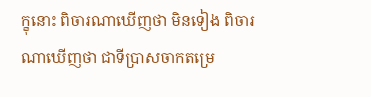ក្ខុនោះ ពិចារណាឃើញថា មិនទៀង ពិចារណាឃើញថា ជាទីប្រាសចាកតម្រេ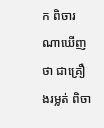ក ពិចារណាឃើញថា ជាគ្រឿងរម្លត់ ពិចា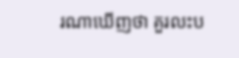រណាឃើញថា គួរលះប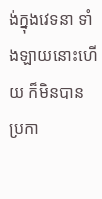ង់ក្នុងវេទនា ទាំងឡាយនោះហើយ ក៏មិនបានប្រកា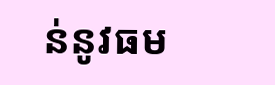ន់នូវធម